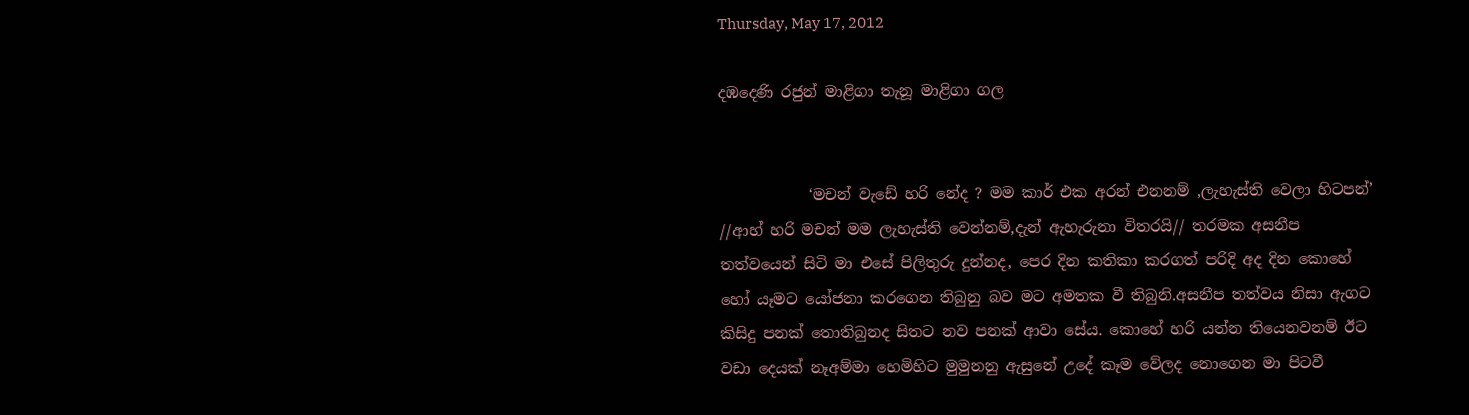Thursday, May 17, 2012

දඹදෙණි රජුන් මාළිගා තැනූ මාළිගා ගල


            ‘මචන් වැඩේ හරි නේද ? මම කාර් එක අරන් එනනම් ,ලැහැස්ති වෙලා හිටපන්’ //ආහ් හරි මචන් මම ලැහැස්ති වෙන්නම්,දැන් ඇහැරුනා විතරයි// තරමක අසනීප තත්වයෙන් සිටි මා එසේ පිලිතුරු දුන්නද, පෙර දින කතිකා කරගත් පරිදි අද දින කොහේ හෝ යෑමට යෝජනා කරගෙන තිබුනු බව මට අමතක වී තිබුනි.අසනීප තත්වය නිසා ඇගට කිසිදු පනක් තොතිබුනද සිතට නව පනක් ආවා සේය. කොහේ හරි යන්න තියෙනවනම් ඊට වඩා දෙයක් නෑඅම්මා හෙමිහිට මුමුනනු ඇසුනේ උදේ කෑම වේලද නොගෙන මා පිටවී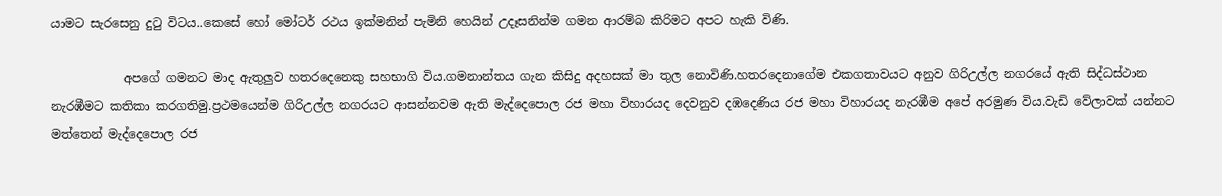යාමට සැරසෙනු දුටු විටය..කෙසේ හෝ මෝටර් රථය ඉක්මනින් පැමිනි හෙයින් උදෑසනින්ම ගමන ආරම්බ කිරිමට අපට හැකි විණි.

            අපගේ ගමනට මාද ඇතුලුව හතරදෙනෙකු සහභාගි විය.ගමනාන්තය ගැන කිසිදු අදහසක් මා තුල නොවිණි.හතරදෙනාගේම එකගතාවයට අනුව ගිරිඋල්ල නගරයේ ඇති සිද්ධස්ථාන නැරඹීමට කතිකා කරගතිමු.ප්‍රථමයෙන්ම ගිරිඋල්ල නගරයට ආසන්නවම ඇති මැද්දෙපොල රජ මහා විහාරයද දෙවනුව දඹදෙණිය රජ මහා විහාරයද නැරඹීම අපේ අරමුණ විය.වැඩි වේලාවක් යන්නට මත්තෙන් මැද්දෙපොල රජ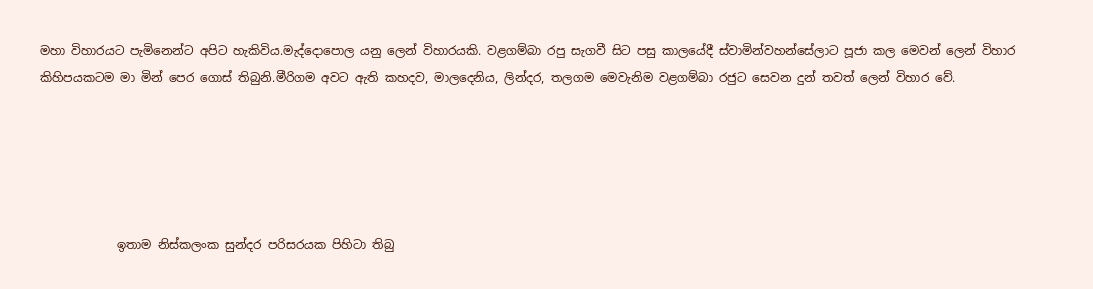මහා විහාරයට පැමිනෙන්ට අපිට හැකිවිය.මැද්දොපොල යනු ලෙන් විහාරයකි. වළගම්බා රපු සැගවී සිට පසු කාලයේදී ස්වාමින්වහන්සේලාට පූජා කල මෙවන් ලෙන් විහාර කිහිපයකටම මා මින් පෙර ගොස් තිබුනි.මීරිගම අවට ඇති කහදව, මාලදෙනිය, ලින්දර, තලගම මෙවැනිම වළගම්බා රජුට සෙවන දුන් තවත් ලෙන් විහාර වේ.





             ඉතාම නිස්කලංක සුන්දර පරිසරයක පිහිටා තිබු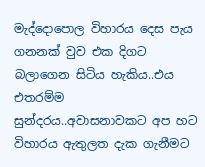මැද්දොපොල විහාරය දෙස පැය ගනනක් වුව එක දිගට බලාගෙන සිටිය හැකිය..එය එතරම්ම සුන්දරය..අවාසනාවකට අප හට විහාරය ඇතුලත දැක ගැනීමට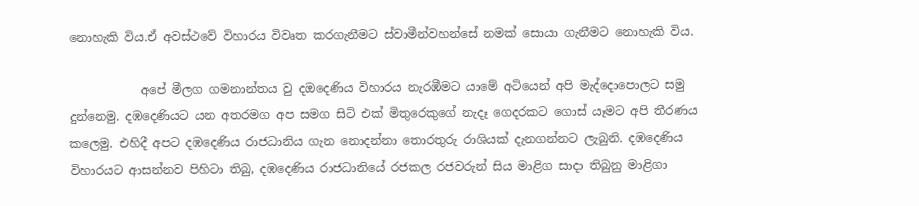නොහැකි විය.ඒ අවස්ථවේ විහාරය විවෘත කරගැනීමට ස්වාමීන්වහන්සේ නමක් සොයා ගැනීමට නොහැකි විය.

            අපේ මීලග ගමනාන්තය වු දඔදෙණිය විහාරය නැරඹීමට යාමේ අටියෙන් අපි මැද්දොපොලට සමු දුන්නෙමු. දඹදෙණියට යන අතරමග අප සමග සිටි එක් මිතුරෙකුගේ නැදෑ ගෙදරකට ගොස් යෑමට අපි තීරණය කලෙමු. එහිදී අපට දඹදෙණිය රාජධානිය ගැන නොදන්නා තොරතුරු රාශියක් දැනගන්නට ලැබුනි. දඹදෙණිය විහාරයට ආසන්නව පිහිටා තිබු, දඹදෙණිය රාජධානියේ රජකල රජවරුන් සිය මාළිග සාදා තිබුනු මාළිගා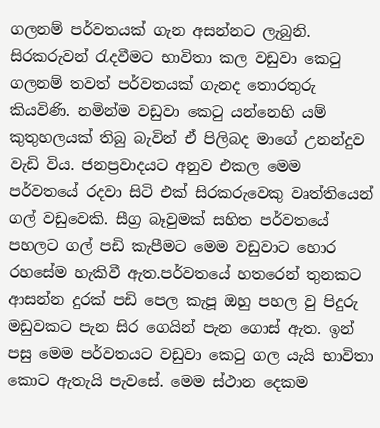ගලනම් පර්වතයක් ගැන අසන්නට ලැබුනි. සිරකරුවන් රැදවීමට භාවිතා කල වඩුවා කෙටු ගලනම් තවත් පර්වතයක් ගැනද තොරතුරු කියවිණි. නමින්ම වඩුවා කෙටු යන්නෙහි යම් කුතුහලයක් තිබු බැවින් ඒ පිලිබද මාගේ උනන්දුව වැඩි විය. ජනප්‍රවාදයට අනුව එකල මෙම පර්වතයේ රදවා සිටි එක් සිරකරුවෙකු වෘත්තියෙන් ගල් වඩුවෙකි. සීග්‍ර බෑවුමක් සහිත පර්වතයේ පහලට ගල් පඩි කැපීමට මෙම වඩුවාට හොර රහසේම හැකිවී ඇත.පර්වතයේ හතරෙන් තුනකට ආසන්න දුරක් පඩි පෙල කැපූ ඔහු පහල වු පිදුරු මඩුවකට පැන සිර ගෙයින් පැන ගොස් ඇත. ඉන් පසු මෙම පර්වතයට වඩුවා කෙටු ගල යැයි භාවිතා කොට ඇතැයි පැවසේ. මෙම ස්ථාන දෙකම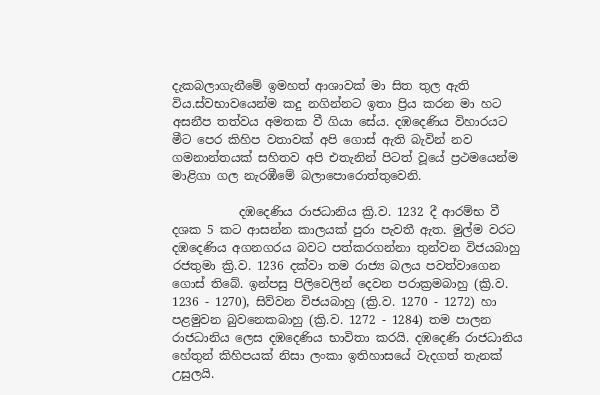දැකබලාගැනීමේ ඉමහත් ආශාවක් මා සිත තුල ඇති විය.ස්වභාවයෙන්ම කදු නගින්නට ඉතා ප්‍රිය කරන මා හට අසනීප තත්වය අමතක වී ගියා සේය. දඹදෙණිය විහාරයට මීට පෙර කිහිප වතාවක් අපි ගොස් ඇති බැවින් නව ගමනාන්තයක් සහිතව අපි එතැනින් පිටත් වූයේ ප්‍රථමයෙන්ම මාළිගා ගල නැරඹීමේ බලාපොරොත්තුවෙනි.

           දඹදෙණිය රාජධානිය ක්‍රි.ව. 1232 දී ආරම්භ වී දශක 5 කට ආසන්න කාලයක් පුරා පැවතී ඇත. මුල්ම වරට දඹදෙණිය අගනගරය බවට පත්කරගන්නා තුන්වන විජයබාහු රජතුමා ක්‍රි.ව. 1236 දක්වා තම රාජ්‍ය බලය පවත්වාගෙන ගොස් තිබේ. ඉන්පසු පිලිවෙලින් දෙවන පරාක්‍රමබාහු (ක්‍රි.ව. 1236 - 1270), සිව්වන විජයබාහු (ක්‍රි.ව. 1270 - 1272) හා පළමුවන බුවනෙකබාහු (ක්‍රි.ව. 1272 - 1284) තම පාලන රාජධානිය ලෙස දඹදෙණිය භාවිතා කරයි. දඹදෙණි රාජධානිය හේතුන් කිහිපයක් නිසා ලංකා ඉතිහාසයේ වැදගත් තැනක් උසුලයි.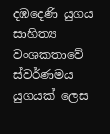දඹදෙණි යුගය සාහිත්‍ය වංශකතාවේ ස්වර්ණමය යුගයක් ලෙස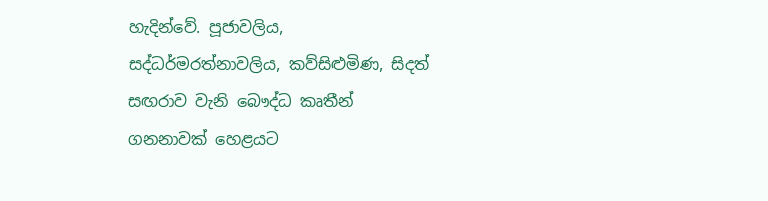හැදින්වේ. පූජාවලිය, සද්ධර්මරත්නාවලිය, කව්සිළුමිණ, සිදත් සඟරාව වැනි බෞද්ධ කෘතීන් ගනනාවක් හෙළයට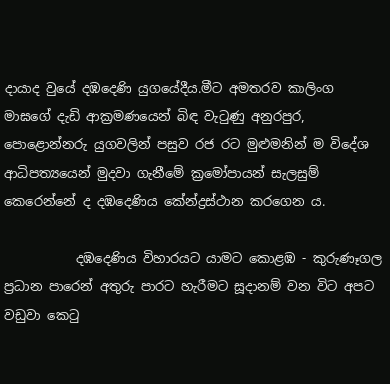දායාද වුයේ දඹදෙණි යුගයේදීය.මීට අමතරව කාලිංග මාඝගේ දැඩි ආක්‍රමණයෙන් බිඳ වැටුණු අනුරපුර, පොළොන්නරු යුගවලින් පසුව රජ රට මුළුමනින් ම විදේශ ආධිපත්‍යයෙන් මුදවා ගැනීමේ ක්‍රමෝපායන් සැලසුම් කෙරෙන්නේ ද දඹදෙණිය කේන්ද්‍රස්ථාන කරගෙන ය.

           දඹදෙණිය විහාරයට යාමට කොළඹ - කුරුණෑගල ප්‍රධාන පාරෙන් අතුරු පාරට හැරීමට සූදානම් වන විට අපට වඩුවා කෙටු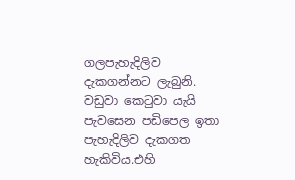ගලපැහැදිලිව දැකගන්නට ලැබුනි. වඩුවා කෙටුවා යැයි පැවසෙන පඩිපෙල ඉතා පැහැදිලිව දැකගත හැකිවිය.එහි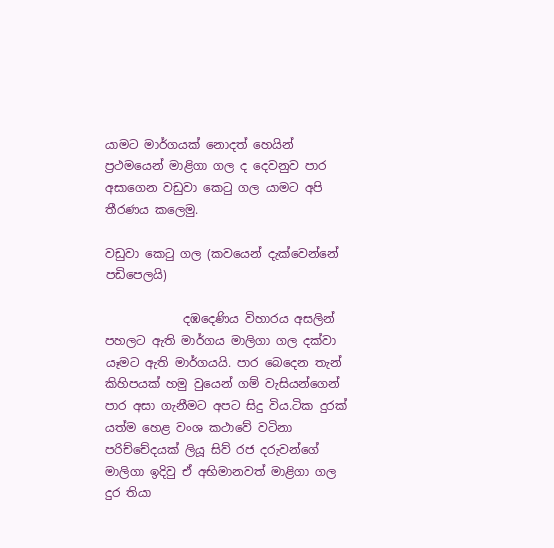යාමට මාර්ගයක් නොදත් හෙයින් ප්‍රථමයෙන් මාළිගා ගල ද දෙවනුව පාර අසාගෙන වඩුවා කෙටු ගල යාමට අපි තීරණය කලෙමු.

වඩුවා කෙටු ගල (කවයෙන් දැක්වෙන්නේ පඩිපෙලයි)

             දඹදෙණිය විහාරය අසලින් පහලට ඇති මාර්ගය මාලිගා ගල දක්වා යෑමට ඇති මාර්ගයයි. පාර බෙදෙන තැන් කිහිපයක් හමු වුයෙන් ගම් වැසියන්ගෙන් පාර අසා ගැනීමට අපට සිදු විය.ටික දුරක් යත්ම හෙළ වංශ කථාවේ වටිනා පරිච්චේදයක් ලියූ සිව් රජ දරුවන්ගේ මාලිගා ඉදිවු ඒ අභිමානවත් මාළිගා ගල දුර තියා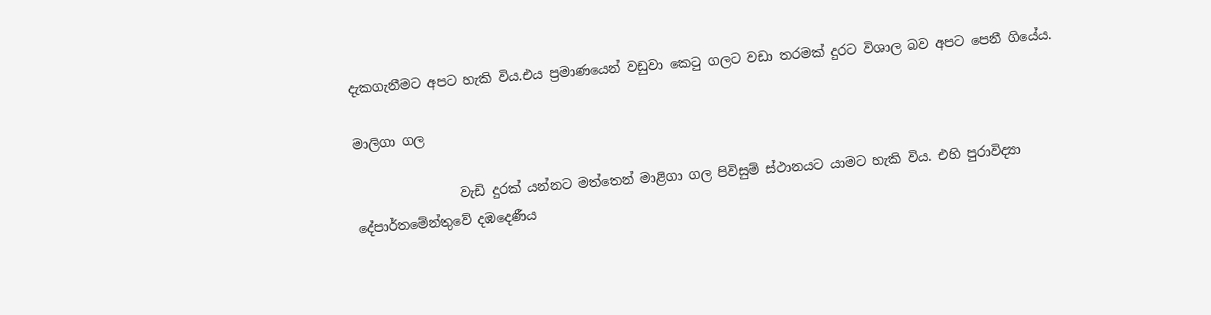දැකගැනීමට අපට හැකි විය.එය ප්‍රමාණයෙන් වඩුවා කෙටු ගලට වඩා තරමක් දුරට විශාල බව අපට පෙනී ගියේය.

මාලිගා ගල

                වැඩි දුරක් යන්නට මත්තෙන් මාළිගා ගල පිවිසුම් ස්ථානයට යාමට හැකි විය. එහි පුරාවිද්‍යා දේපාර්තමේන්තුවේ දඹදෙණීය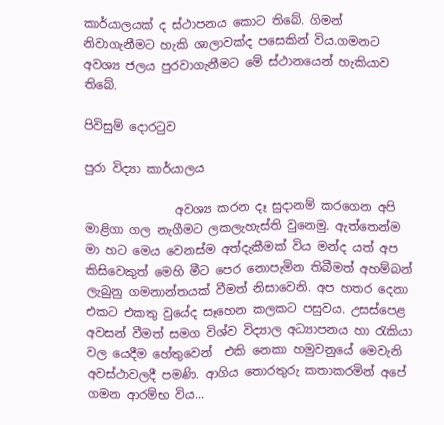කාර්යාලයක් ද ස්ථාපනය කොට තිබේ. ගිමන් නිවාගැනීමට හැකි ශාලාවක්ද පසෙකින් විය.ගමනට අවශ්‍ය ජලය පුරවාගැනීමට මේ ස්ථානයෙන් හැකියාව තිබේ.

පිවිසුම් දොරටුව

පුරා විද්‍යා කාර්යාලය

               අවශ්‍ය කරන දෑ සුදානම් කරගෙන අපි මාළිගා ගල නැගීමට ලකලැහැස්ති වුනෙමු. ඇත්තෙන්ම මා හට මෙය වෙනස්ම අත්දැකීමක් විය මන්ද යත් අප කිසිවෙකුත් මෙහි මීට පෙර නොපැමින තිබීමත් අහම්බන් ලැබුනු ගමනාන්තයක් වීමත් නිසාවෙනි. අප හතර දෙනා එකට එකතු වුයේද සෑහෙන කලකට පසුවය. උසස්පෙළ අවසන් වීමත් සමග විශ්ව විද්‍යාල අධ්‍යාපනය හා රැකියා වල යෙදීම හේතුවෙන්  එකි නෙකා හමුවනුයේ මෙවැනි අවස්ථාවලදී පමණි. ආගිය තොරතුරු කතාකරමින් අපේ ගමන ආරම්භ විය...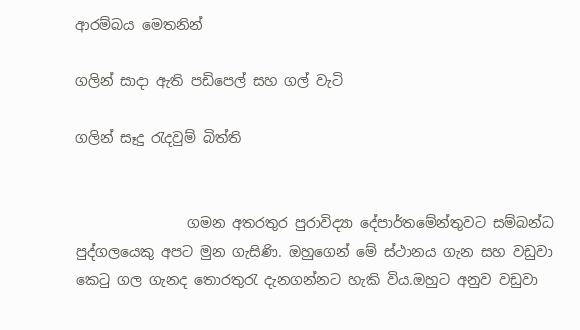ආරම්බය මෙතනින්

ගලින් සාදා ඇති පඩිපෙල් සහ ගල් වැටි

ගලින් සෑදු රැදවුම් බිත්ති


                ගමන අතරතුර පුරාවිද්‍යා දේපාර්තමේන්තුවට සම්බන්ධ පුද්ගලයෙකු අපට මුන ගැසිණි. ඔහුගෙන් මේ ස්ථානය ගැන සහ වඩුවා කෙටු ගල ගැනද තොරතුරැ දැනගන්නට හැකි විය.ඔහුට අනුව වඩුවා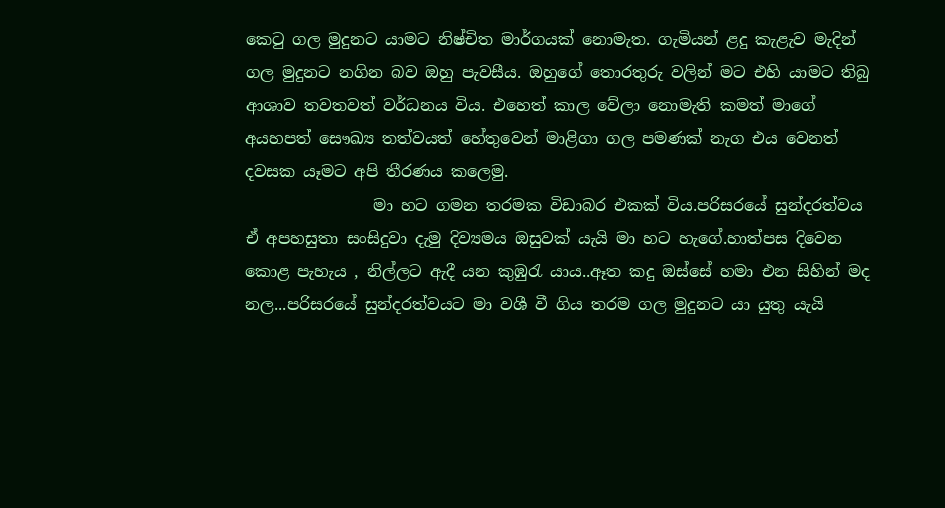කෙටු ගල මුදුනට යාමට නිෂ්චිත මාර්ගයක් නොමැත. ගැමියන් ළදු කැළැව මැදින් ගල මුදුනට නගින බව ඔහු පැවසීය. ඔහුගේ තොරතුරු වලින් මට එහි යාමට තිබු ආශාව තවතවත් වර්ධනය විය. එහෙත් කාල වේලා නොමැති කමත් මාගේ අයහපත් සෞඛ්‍ය තත්වයත් හේතුවෙන් මාළිගා ගල පමණක් නැග එය වෙනත් දවසක යෑමට අපි තීරණය කලෙමු.
                මා හට ගමන තරමක විඩාබර එකක් විය.පරිසරයේ සුන්දරත්වය ඒ අපහසුතා සංසිදුවා දැමු දිව්‍යමය ඔසුවක් යැයි මා හට හැගේ.හාත්පස දිවෙන කොළ පැහැය , නිල්ලට ඇදී යන කුඹුරැ යාය..ඈත කදු ඔස්සේ හමා එන සිහින් මද නල...පරිසරයේ සුන්දරත්වයට මා වශී වී ගිය තරම ගල මුදුනට යා යුතු යැයි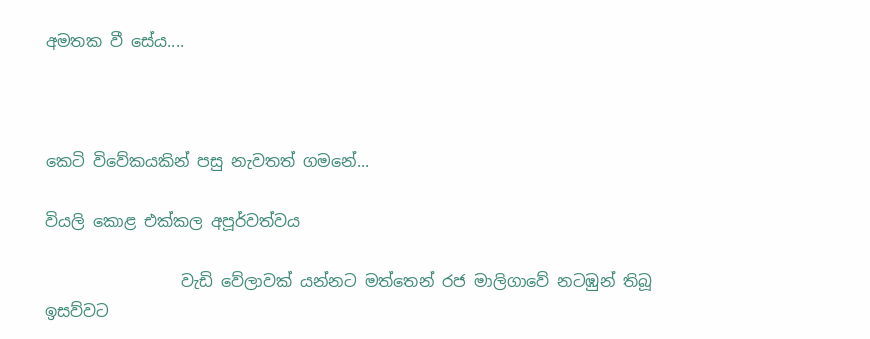අමතක වී සේය....



කෙටි විවේකයකින් පසු නැවතත් ගමනේ...

වියලි කොළ එක්කල අපූර්වත්වය

                 වැඩි වේලාවක් යන්නට මත්තෙන් රජ මාලිගාවේ නටඹුන් තිබූ ඉසව්වට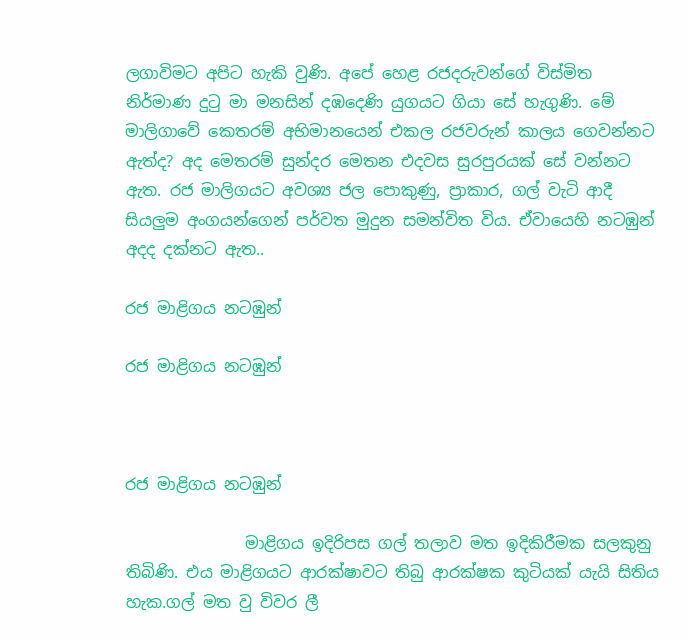ලගාවිමට අපිට හැකි වුණි. අපේ හෙළ රජදරුවන්ගේ විස්මිත නිර්මාණ දුටු මා මනසින් දඹදෙණි යුගයට ගියා සේ හැගුණි. මේ මාලිගාවේ කෙතරම් අභිමානයෙන් එකල රජවරුන් කාලය ගෙවන්නට ඇත්ද? අද මෙතරම් සුන්දර මෙතන එදවස සුරපුරයක් සේ වන්නට ඇත. රජ මාලිගයට අවශ්‍ය ජල පොකුණු, ප්‍රාකාර, ගල් වැටි ආදී සියලුම අංගයන්ගෙන් පර්වත මුදුන සමන්විත විය. ඒවායෙහි නටඹුන් අදද දක්නට ඇත..

රජ මාළිගය නටඹුන්

රජ මාළිගය නටඹුන්



රජ මාළිගය නටඹුන්

               මාළිගය ඉදිරිපස ගල් තලාව මත ඉදිකිරීමක සලකුනු තිබිණි. එය මාළිගයට ආරක්ෂාවට තිබු ආරක්ෂක කුටියක් යැයි සිතිය හැක.ගල් මත වු විවර ලී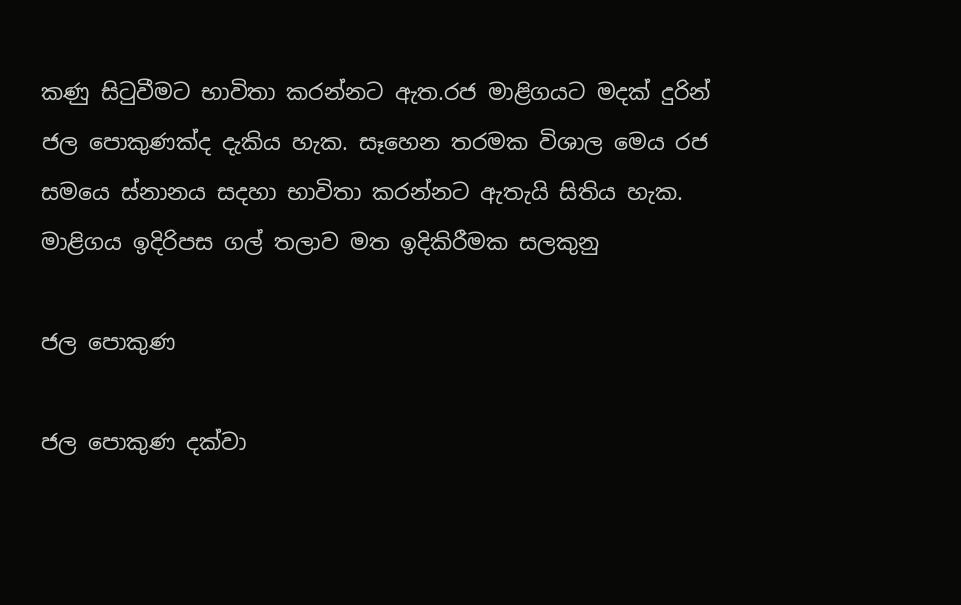කණු සිටුවීමට භාවිතා කරන්නට ඇත.රජ මාළිගයට මදක් දුරින් ජල පොකුණක්ද දැකිය හැක. සෑහෙන තරමක විශාල මෙය රජ සමයෙ ස්නානය සදහා භාවිතා කරන්නට ඇතැයි සිතිය හැක.
මාළිගය ඉදිරිපස ගල් තලාව මත ඉදිකිරීමක සලකුනු

ජල පොකුණ

ජල පොකුණ දක්වා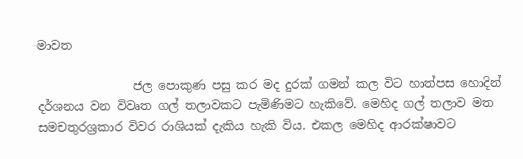මාවත

                ජල පොකුණ පසු කර මද දුරක් ගමන් කල විට හාත්පස හොදින් දර්ශනය වන විවෘත ගල් තලාවකට පැමිණිමට හැකිවේ. මෙහිද ගල් තලාව මත සමචතුරශ්‍රකාර විවර රාශියක් දැකිය හැකි විය. එකල මෙහිද ආරක්ෂාවට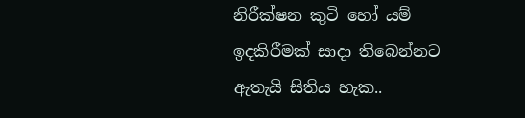නිරීක්ෂන කුටි හෝ යම් ඉදකිරීමක් සාදා තිබෙන්නට ඇතැයි සිතිය හැක..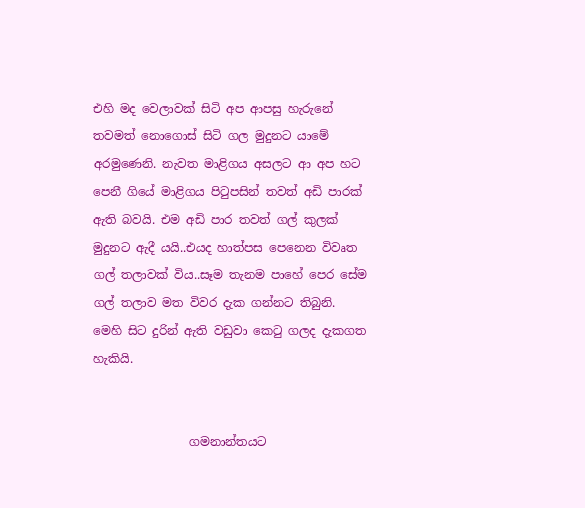එහි මද වෙලාවක් සිටි අප ආපසු හැරුනේ තවමත් නොගොස් සිටි ගල මුදුනට යාමේ අරමුණෙනි. නැවත මාළිගය අසලට ආ අප හට පෙනී ගියේ මාළිගය පිටුපසින් තවත් අඩි පාරක් ඇති බවයි. එම අඩි පාර තවත් ගල් කුලක් මුදුනට ඇදී යයි..එයද හාත්පස පෙනෙන විවෘත ගල් තලාවක් විය..සෑම තැනම පාහේ පෙර සේම ගල් තලාව මත විවර දැක ගන්නට තිබුනි. මෙහි සිට දුරින් ඇති වඩුවා කෙටු ගලද දැකගත හැකියි.


                ගමනාන්තයට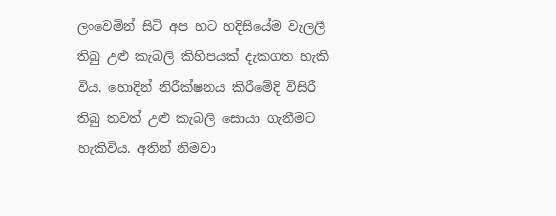ලංවෙමින් සිටි අප හට හදිසියේම වැලලී තිබු උළු කැබලි කිහිපයක් දැකගත හැකි විය. හොදින් නිරීක්ෂනය කිරීමේදි විසිරී තිබු තවත් උළු කැබලි සොයා ගැනීමට හැකිවිය. අතින් නිමවා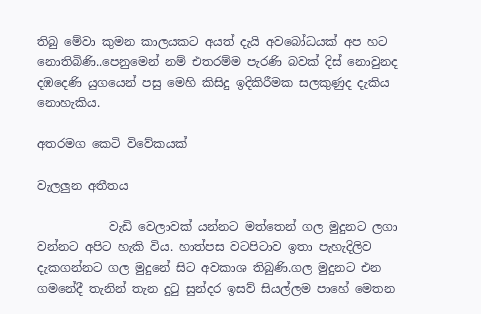තිබු මේවා කුමන කාලයකට අයත් දැයි අවබෝධයක් අප හට නොතිබිණි..පෙනුමෙන් නම් එතරම්ම පැරණි බවක් දිස් නොවුනද දඹදෙණි යුගයෙන් පසු මෙහි කිසිදු ඉදිකිරීමක සලකුණුද දැකිය නොහැකිය.

අතරමග කෙටි විවේකයක්

වැලලුන අතීතය

            වැඩි වෙලාවක් යන්නට මත්තෙන් ගල මුදුනට ලගා වන්නට අපිට හැකි විය. හාත්පස වටපිටාව ඉතා පැහැදිලිව දැකගන්නට ගල මුදුනේ සිට අවකාශ තිබුණි.ගල මුදුනට එන ගමනේදී තැනින් තැන දුටු සුන්දර ඉසව් සියල්ලම පාහේ මෙතන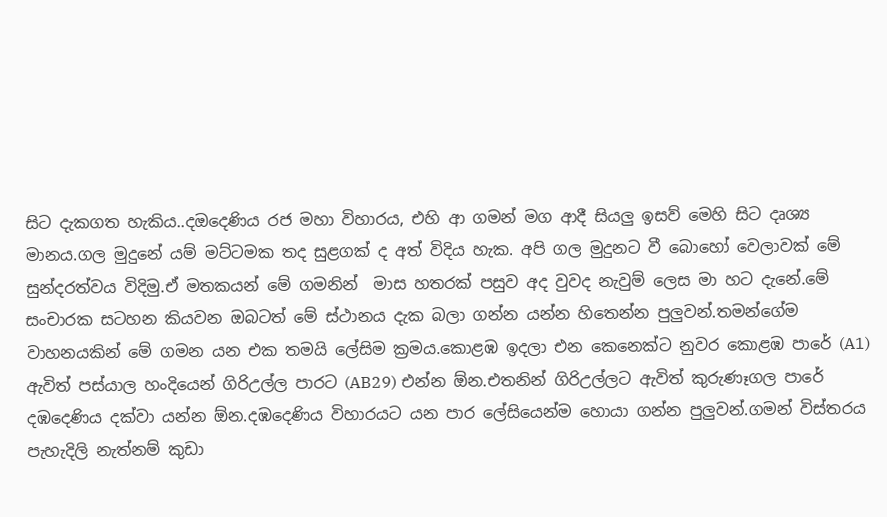සිට දැකගත හැකිය..දඔදෙණිය රජ මහා විහාරය, එහි ආ ගමන් මග ආදී සියලු ඉසව් මෙහි සිට දෘශ්‍ය මානය.ගල මුදුනේ යම් මට්ටමක තද සුළගක් ද අත් විදිය හැක. අපි ගල මුදුනට වී බොහෝ වෙලාවක් මේ සුන්දරත්වය විදිමු.ඒ මතකයන් මේ ගමනින්  මාස හතරක් පසුව අද වුවද නැවුම් ලෙස මා හට දැනේ.මේ සංචාරක සටහන කියවන ඔබටත් මේ ස්ථානය දැක බලා ගන්න යන්න හිතෙන්න පුලුවන්.තමන්ගේම වාහනයකින් මේ ගමන යන එක තමයි ලේසිම ක්‍රමය.කොළඹ ඉදලා එන කෙනෙක්ට නුවර කොළඹ පාරේ (A1) ඇවිත් පස්යාල හංදියෙන් ගිරිඋල්ල පාරට (AB29) එන්න ඕන.එතනින් ගිරිඋල්ලට ඇවිත් කුරුණෑගල පාරේ දඹදෙණිය දක්වා යන්න ඕන.දඹදෙණිය විහාරයට යන පාර ලේසියෙන්ම හොයා ගන්න පුලුවන්.ගමන් විස්තරය පැහැදිලි නැත්නම් කුඩා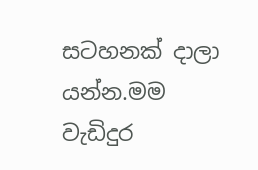සටහනක් දාලා යන්න.මම වැඩිදුර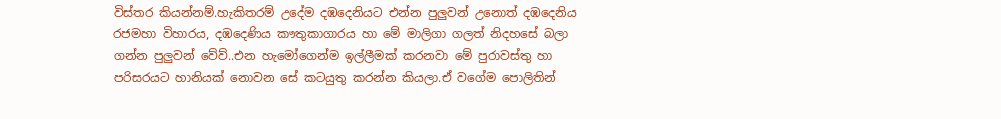විස්තර කියන්නම්.හැකිතරම් උදේම දඹදෙනියට එන්න පුලුවන් උනොත් දඹදෙනිය රජමහා විහාරය, දඹදෙණිය කෟතුකාගාරය හා මේ මාලිගා ගලත් නිදහසේ බලා ගන්න පුලුවන් වේව්..එන හැමෝගෙන්ම ඉල්ලීමක් කරනවා මේ පුරාවස්තු හා පරිසරයට හානියක් නොවන සේ කටයුතු කරන්න කියලා.ඒ වගේම පොලිතින්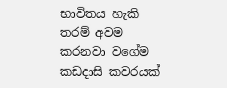භාවිතය හැකි තරම් අවම කරනවා වගේම කඩදාසි කවරයක්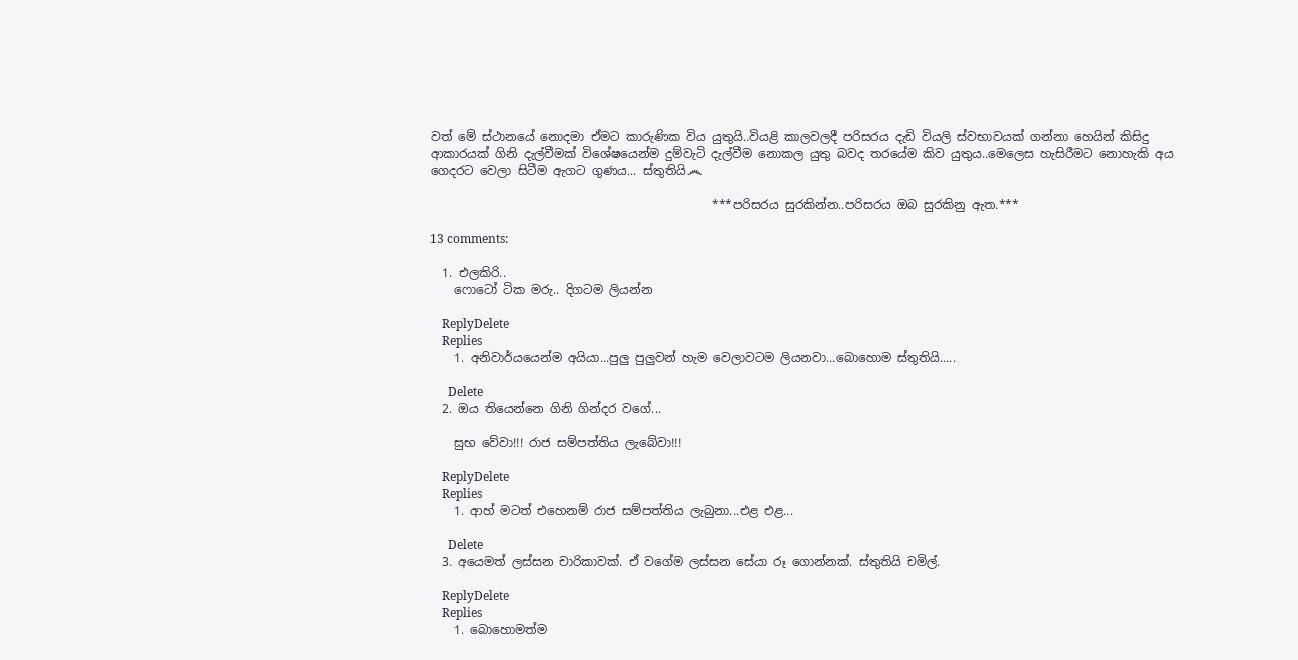වත් මේ ස්ථානයේ නොදමා ඒමට කාරුණික විය යුතුයි..වියළි කාලවලදී පරිසරය දැඩි වියලි ස්වභාවයක් ගන්නා හෙයින් කිසිදු ආකාරයක් ගිනි දැල්වීමක් විශේෂයෙන්ම දුම්වැටි දැල්වීම නොකල යුතු බවද තරයේම කිව යුතුය..මෙලෙස හැසිරීමට නොහැකි අය ගෙදරට වෙලා සිටීම ඇගට ගුණය... ස්තුතියි෴

                                               ***පරිසරය සුරකින්න..පරිසරය ඔබ සුරකිනු ඇත.***

13 comments:

  1. එලකිරි..
    ෆොටෝ ටික මරු.. දිගටම ලියන්න

    ReplyDelete
    Replies
    1. අනිවාර්යයෙන්ම අයියා...පුලු පුලුවන් හැම වෙලාවටම ලියනවා...බොහොම ස්තුතියි.....

      Delete
  2. ඔය තියෙන්නෙ ගිනි ගින්දර වගේ...

    සුභ වේවා!!! රාජ සම්පත්තිය ලැබේවා!!!

    ReplyDelete
    Replies
    1. ආහ් මටත් එහෙනම් රාජ සම්පත්තිය ලැබුනා...එළ එළ...

      Delete
  3. අයෙමත් ලස්සන චාරිකාවක්. ඒ වගේම ලස්සන සේයා රූ ගොන්නක්. ස්තුතියි චමිල්.

    ReplyDelete
    Replies
    1. බොහොමත්ම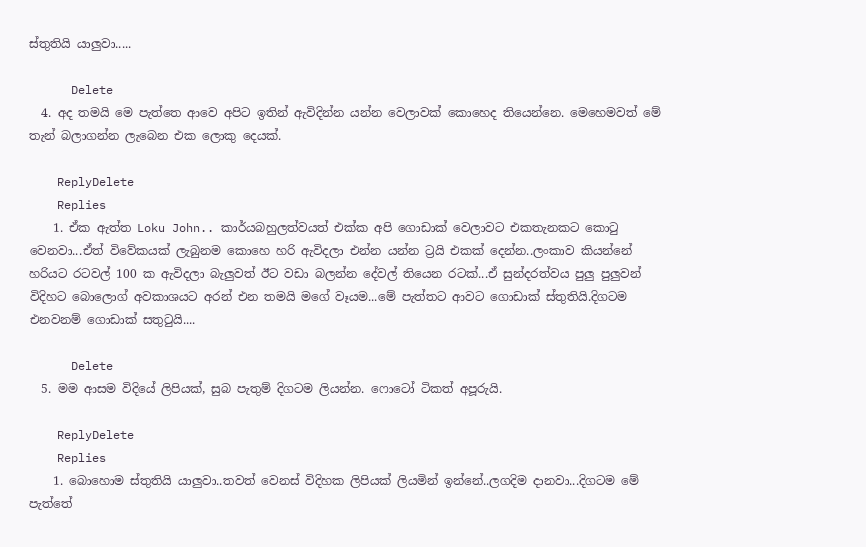ස්තුතියි යාලුවා.....

      Delete
  4. අද තමයි මෙ පැත්තෙ ආවෙ අපිට ඉතින් ඇවිදින්න යන්න වෙලාවක් කොහෙද තියෙන්නෙ. මෙහෙමවත් මේ තැන් බලාගන්න ලැබෙන එක ලොකු දෙයක්.

    ReplyDelete
    Replies
    1. ඒක ඇත්ත Loku John.. කාර්යබහුලත්වයත් එක්ක අපි ගොඩාක් වෙලාවට එකතැනකට කොටු වෙනවා...ඒත් විවේකයක් ලැබුනම කොහෙ හරි ඇවිදලා එන්න යන්න ට්‍රයි එකක් දෙන්න..ලංකාව කියන්නේ හරියට රටවල් 100 ක ඇවිදලා බැලුවත් ඊට වඩා බලන්න දේවල් තියෙන රටක්...ඒ සුන්දරත්වය පුලු පුලුවන් විදිහට බොලොග් අවකාශයට අරන් එන තමයි මගේ වෑයම...මේ පැත්තට ආවට ගොඩාක් ස්තුතියි.දිගටම එනවනම් ගොඩාක් සතුටුයි....

      Delete
  5. මම ආසම විදියේ ලිපියක්, සුබ පැතුම් දිගටම ලියන්න. ෆොටෝ ටිකත් අපූරුයි.

    ReplyDelete
    Replies
    1. බොහොම ස්තුතියි යාලුවා..තවත් වෙනස් විදිහක ලිපියක් ලියමින් ඉන්නේ..ලගදිම දානවා...දිගටම මේ පැත්තේ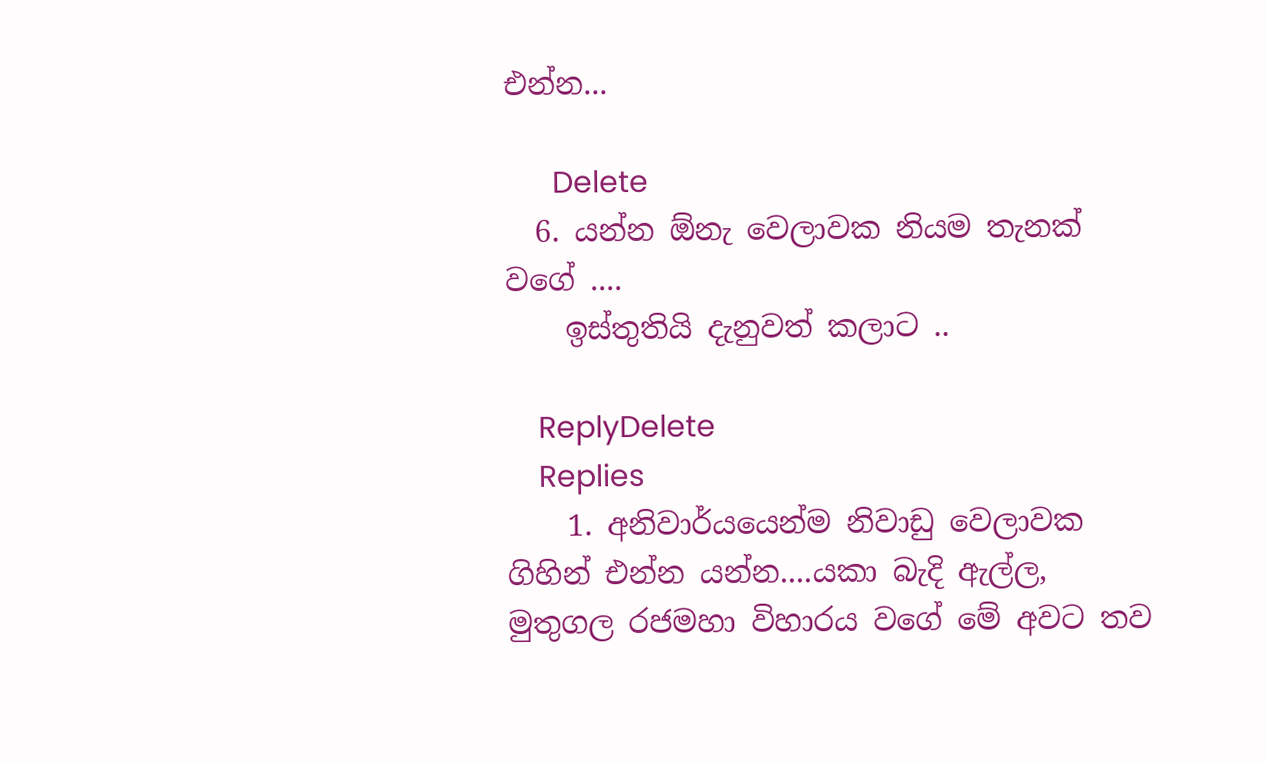එන්න...

      Delete
  6. යන්න ඕනැ වෙලාවක නියම තැනක් වගේ ....
    ඉස්තුතියි දැනුවත් කලාට ..

    ReplyDelete
    Replies
    1. අනිවාර්යයෙන්ම නිවාඩු වෙලාවක ගිහින් එන්න යන්න....යකා බැදි ඇල්ල, මුතුගල රජමහා විහාරය වගේ මේ අවට තව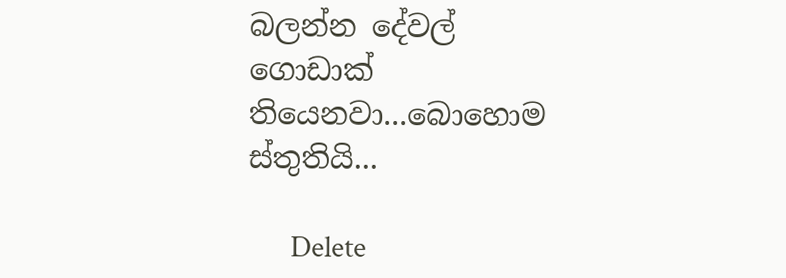බලන්න දේවල් ගොඩාක් තියෙනවා...බොහොම ස්තුතියි...

      Delete